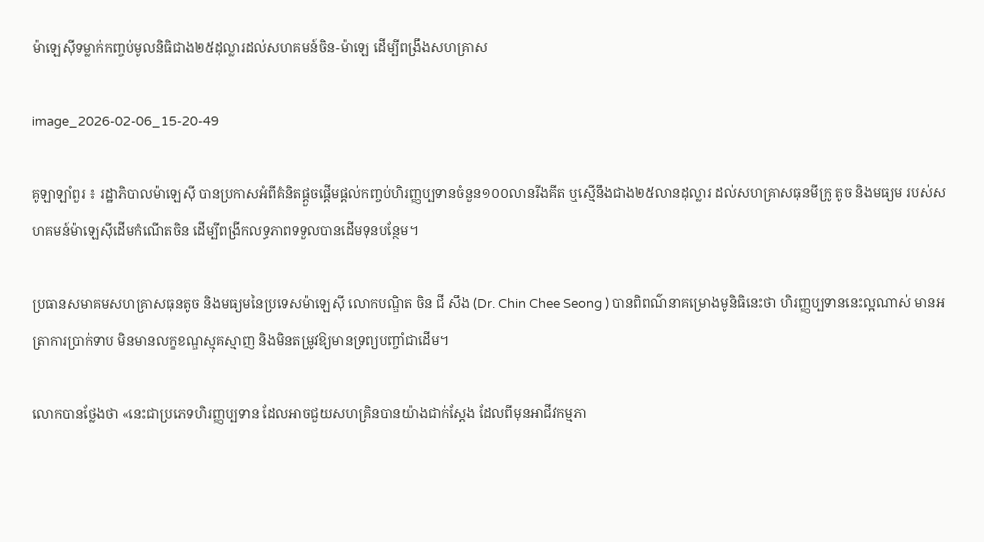ម៉ាឡេស៊ីទម្លាក់កញ្ចប់មូលនិធិជាង២៥ដុល្លារដល់សហគមន៍ចិន-ម៉ាឡេ ដើម្បីពង្រឹងសហគ្រាស

image_2026-02-06_15-20-49

គូឡាឡាំពួរ ៖ រដ្ឋាភិបាលម៉ាឡេស៊ី បានប្រកាសអំពីគំនិតផ្តួចផ្តើមផ្តល់កញ្ចប់ហិរញ្ញប្បទានចំនួន១០០លានរីងគីត ឬស្មើនឹងជាង២៥លានដុល្លារ ដល់សហគ្រាសធុនមីក្រូ តូច និងមធ្យម របស់សហគមន៍ម៉ាឡេស៊ីដើមកំណើតចិន ដើម្បីពង្រីកលទ្ធភាពទទួលបានដើមទុនបន្ថែម។

ប្រធានសមាគមសហគ្រាសធុនតូច និងមធ្យមនៃប្រទេសម៉ាឡេស៊ី លោកបណ្ឌិត ចិន ជី សឹង (Dr. Chin Chee Seong ) បានពិពណ៌នាគម្រោងមូនិធិនេះថា ហិរញ្ញប្បទាននេះល្អណាស់ មានអត្រាការប្រាក់ទាប មិនមានលក្ខខណ្ឌស្មុគស្មាញ និងមិនតម្រូវឱ្យមានទ្រព្យបញ្ចាំជាដើម។

លោកបានថ្លែងថា «នេះជាប្រភេទហិរញ្ញប្បទាន ដែលអាចជួយសហគ្រិនបានយ៉ាងជាក់ស្តែង ដែលពីមុនអាជីវកម្មភា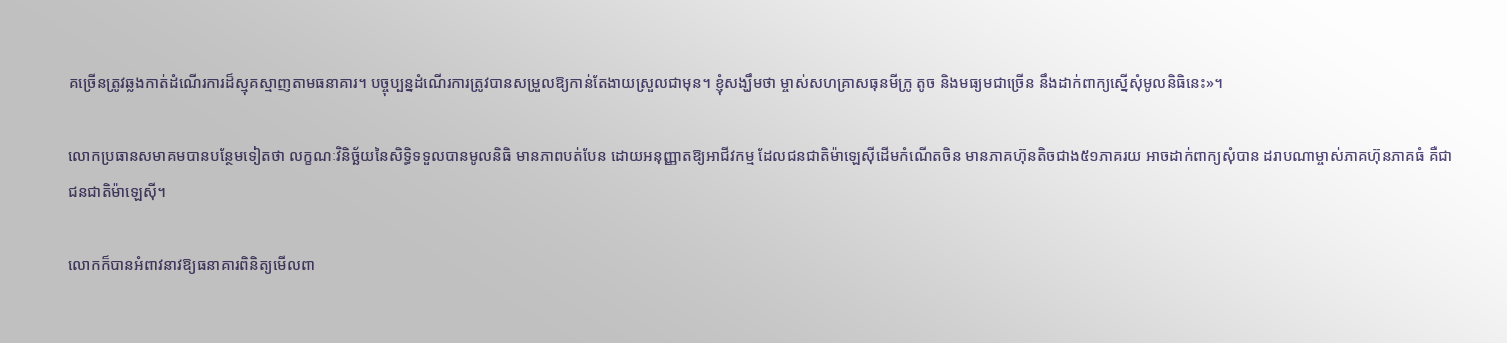គច្រើនត្រូវឆ្លងកាត់ដំណើរការដ៏ស្មុគស្មាញតាមធនាគារ។ បច្ចុប្បន្នដំណើរការត្រូវបានសម្រួលឱ្យកាន់តែងាយស្រួលជាមុន។ ខ្ញុំសង្ឃឹមថា ម្ចាស់សហគ្រាសធុនមីក្រូ តូច និងមធ្យមជាច្រើន នឹងដាក់ពាក្យស្នើសុំមូលនិធិនេះ»។

លោកប្រធានសមាគមបានបន្ថែមទៀតថា លក្ខណៈវិនិច្ឆ័យនៃសិទ្ធិទទួលបានមូលនិធិ មានភាពបត់បែន ដោយអនុញ្ញាតឱ្យអាជីវកម្ម ដែលជនជាតិម៉ាឡេស៊ីដើមកំណើតចិន មានភាគហ៊ុនតិចជាង៥១ភាគរយ អាចដាក់ពាក្យសុំបាន ដរាបណាម្ចាស់ភាគហ៊ុនភាគធំ គឺជាជនជាតិម៉ាឡេស៊ី។

លោកក៏បានអំពាវនាវឱ្យធនាគារពិនិត្យមើលពា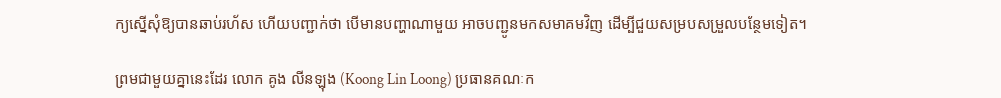ក្យស្នើសុំឱ្យបានឆាប់រហ័ស ហើយបញ្ជាក់ថា បើមានបញ្ហាណាមួយ អាចបញ្ជូនមកសមាគមវិញ ដើម្បីជួយសម្របសម្រួលបន្ថែមទៀត។

ព្រមជាមួយគ្នានេះដែរ លោក គូង លីនឡុង (Koong Lin Loong) ប្រធានគណៈក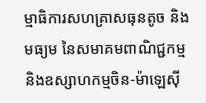ម្មាធិការសហគ្រាសធុនតូច និងមធ្យម នៃសមាគមពាណិជ្ជកម្ម និងឧស្សាហកម្មចិន-ម៉ាឡេស៊ី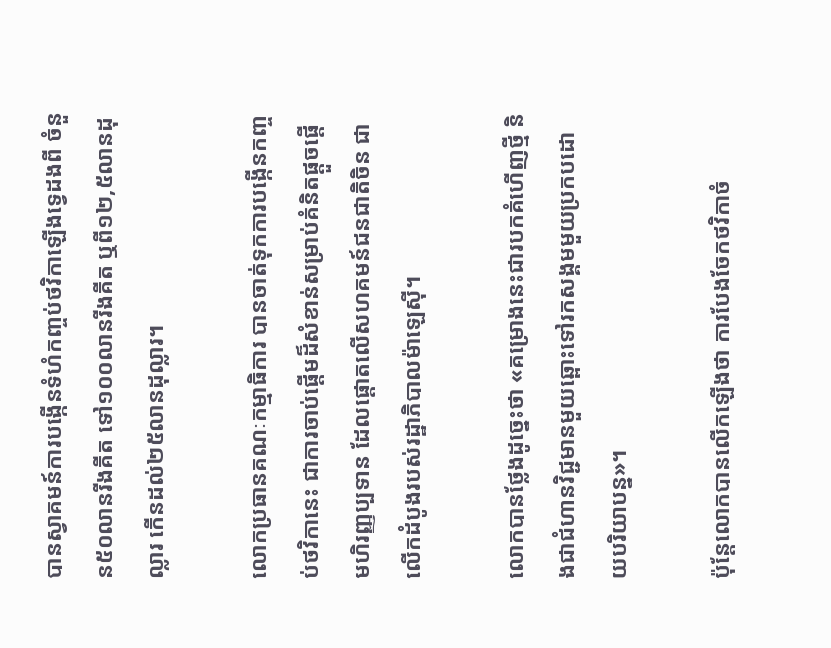បានស្វាគមន៍ការបង្កើនទំហំកញ្ចប់ថវិកាឡើងទ្វេដងពី ចំនួន៥០លានរីងគីត ទៅ១០០លានរីងគីត ឬពី១២,៥លានដុល្លារ កើនដល់២៥លានដុល្លារ។

លោកប្រធានគណៈកម្មាធិការ បានចាត់ទុកការបង្កើនកញ្ចប់ថវិកានេះ ជាការចាប់ផ្តើមដ៏សំខាន់សម្រាប់គំនិតផ្តួចផ្តើមហិរញ្ញប្បទាន ដែលផ្តោតលើសហគមន៍ជនជាតិចិន ជាលើកដំបូងរបស់រដ្ឋាភិបាលម៉ាឡេស៊ី។

លោកបានថ្លែងដូច្នេះថា «គម្រោងនេះជារបកគំហើញថ្មី និងជាជំហានវិជ្ជមានមួយឆ្ពោះទៅរកសង្គមមួយប្រកបដោយបរិយាបន្ន»។

ប៉ុន្តែលោកបានលើកឡើងថា ការបែងចែកថវិកាចំ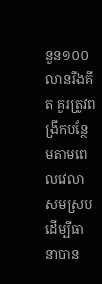នួន១០០លានរីងគីត គួរត្រូវពង្រីកបន្ថែមតាមពេលវេលាសមស្រប ដើម្បីធានាបាន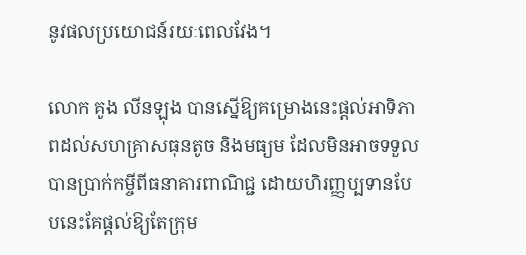នូវផលប្រយោជន៍រយៈពេលវែង។

លោក គូង លីនឡុង បានស្នើឱ្យគម្រោងនេះផ្តល់អាទិភាពដល់សហគ្រាសធុនតូច និងមធ្យម ដែលមិនអាចទទួលបានប្រាក់កម្ចីពីធនាគារពាណិជ្ជ ដោយហិរញ្ញប្បទានបែបនេះគែផ្តល់ឱ្យតែក្រុម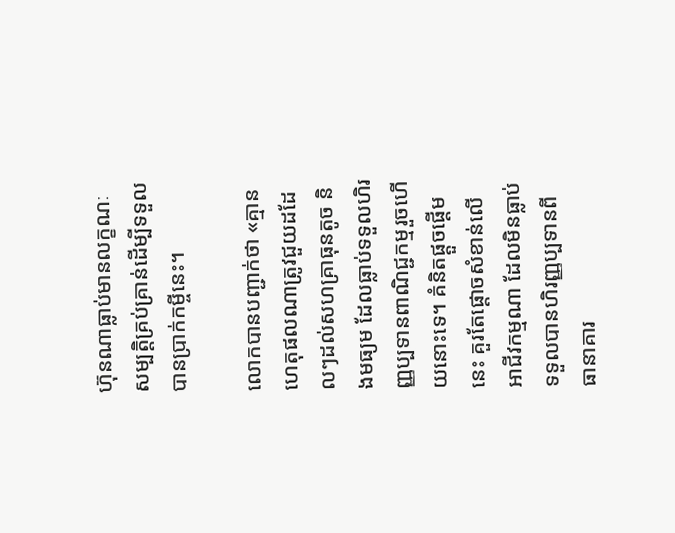ហ៊ុនណាធ្លាប់មានលក្ខណៈសម្បត្តិគ្រប់គ្រាន់ដើម្បីទទួលបានប្រាក់កម្ចីនេះ។

លោកបានបញ្ជាក់ថា «គ្មានហេតុផលណាត្រូវជួយដដែលៗដល់សហគ្រាធុនតូច និងមធ្យម ដែលធ្លាប់ទទួលហិរញ្ញប្បទានពាណិជ្ជកម្មរួចហើយនោះទេ។ គំនិតផ្តួចផ្តើមនេះ គួរតែផ្តោចសំខាន់លើអាជីវកម្មណា ដែលមិនធ្លាប់ទទួលបានហិរញ្ញប្បទានពីធានាគារ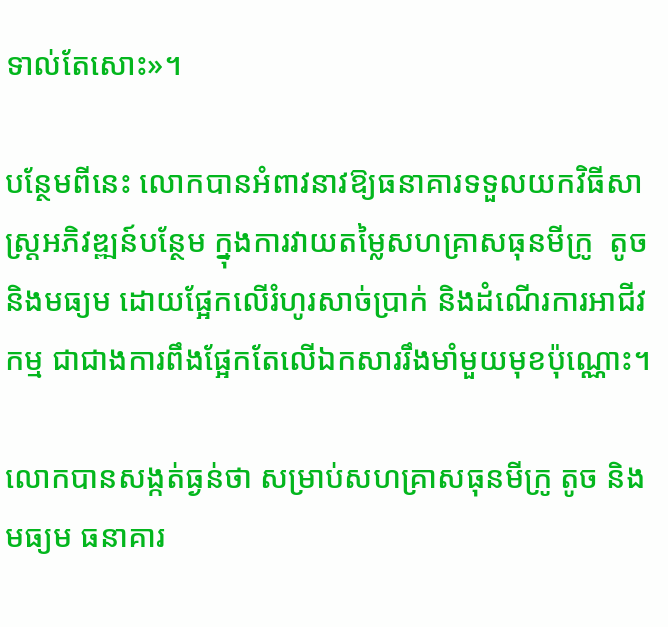ទាល់តែសោះ»។

បន្ថែមពីនេះ លោកបានអំពាវនាវឱ្យធនាគារទទួលយកវិធីសាស្រ្តអភិវឌ្ឍន៍បន្ថែម ក្នុងការវាយតម្លៃសហគ្រាសធុនមីក្រូ  តូច និងមធ្យម ដោយផ្អែកលើរំហូរសាច់ប្រាក់ និងដំណើរការអាជីវកម្ម ជាជាងការពឹងផ្អែកតែលើឯកសាររឹងមាំមួយមុខប៉ុណ្ណោះ។

លោកបានសង្កត់ធ្ងន់ថា សម្រាប់សហគ្រាសធុនមីក្រូ តូច និងមធ្យម ធនាគារ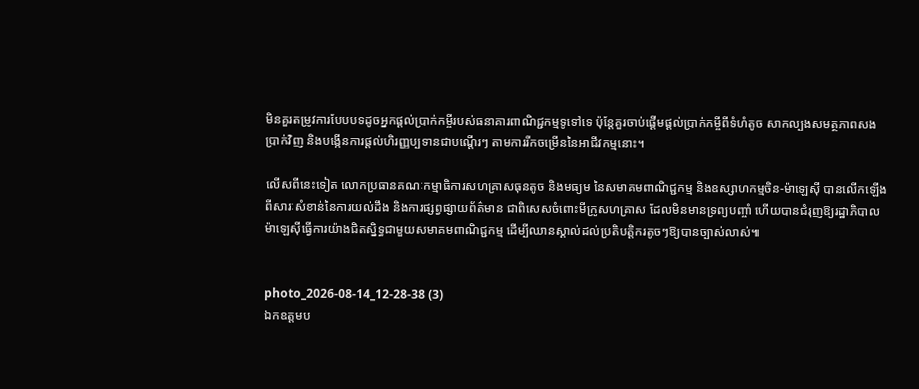មិនគួរតម្រូវការបែបបទដូចអ្នកផ្តល់ប្រាក់កម្ចីរបស់ធនាគារពាណិជ្ជកម្មទូទៅទេ ប៉ុន្តែគួរចាប់ផ្តើមផ្តល់ប្រាក់កម្ចីពីទំហំតូច សាកល្បងសមត្ថភាពសងប្រាក់វិញ និងបង្កើនការផ្តល់ហិរញ្ញប្បទានជាបណ្តើរៗ តាមការរីកចម្រើននៃអាជីវកម្មនោះ។

លើសពីនេះទៀត លោកប្រធានគណៈកម្មាធិការសហគ្រាសធុនតូច និងមធ្យម នៃសមាគមពាណិជ្ជកម្ម និងឧស្សាហកម្មចិន-ម៉ាឡេស៊ី បានលើកឡើងពីសារៈសំខាន់នៃការយល់ដឹង និងការផ្សព្វផ្សាយព័ត៌មាន ជាពិសេសចំពោះមីក្រូសហគ្រាស ដែលមិនមានទ្រព្យបញ្ចាំ ហើយបានជំរុញឱ្យរដ្ឋាភិបាលម៉ាឡេស៊ីធ្វើការយ៉ាងជិតស្និទ្ធជាមួយសមាគមពាណិជ្ជកម្ម ដើម្បីឈានស្គាល់ដល់ប្រតិបត្តិករតូចៗឱ្យបានច្បាស់លាស់៕


photo_2026-08-14_12-28-38 (3)
ឯកឧត្តមប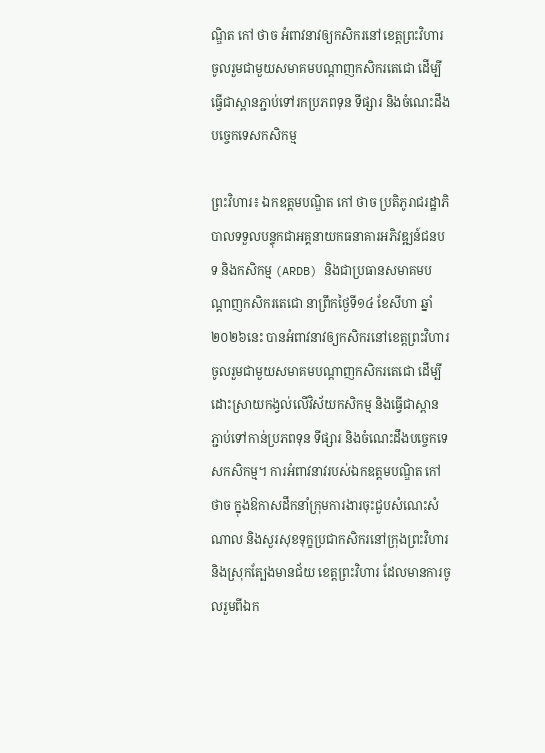ណ្ឌិត កៅ ថាច អំពាវនាវឲ្យកសិករនៅខេត្តព្រះវិហារចូលរួមជាមួយសមាគមបណ្តាញកសិករតេជោ ដើម្បីធ្វើជាស្ពានភ្ជាប់ទៅរកប្រភពទុន ទីផ្សារ និងចំណេះដឹងបច្ចេកទេសកសិកម្ម

ព្រះវិហារ៖ ឯកឧត្តមបណ្ឌិត កៅ ថាច ប្រតិភូរាជរដ្ឋាភិបាលទទួលបន្ទុកជាអគ្គនាយកធនាគារអភិវឌ្ឍន៍ជនបទ និងកសិកម្ម (ARDB) និងជាប្រធានសមាគមបណ្តាញកសិករតេជោ នាព្រឹកថ្ងៃទី១៤ ខែសីហា ឆ្នាំ២០២៦នេះ បានអំពាវនាវឲ្យកសិករនៅខេត្តព្រះវិហារ ចូលរួមជាមួយសមាគមបណ្តាញកសិករតេជោ ដើម្បីដោះស្រាយកង្វល់លើវិស័យកសិកម្ម និងធ្វើជាស្ពានភ្ជាប់ទៅកាន់ប្រភពទុន ទីផ្សារ និងចំណេះដឹងបច្ចេកទេសកសិកម្ម។ ការអំពាវនាវរបស់ឯកឧត្តមបណ្ឌិត កៅ ថាច ក្នុងឱកាសដឹកនាំក្រុមការងារចុះជួបសំណេះសំណាល និងសួរសុខទុក្ខប្រជាកសិករនៅក្រុងព្រះវិហារ និងស្រុកត្បែងមានជ័យ ខេត្តព្រះវិហារ ដែលមានការចូលរួមពីឯក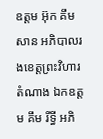ឧត្តម អ៊ុក គឹមសាន អភិបាលរងខេត្តព្រះវិហារ តំណាង ឯកឧត្តម គឹម រីទ្ធី អភិ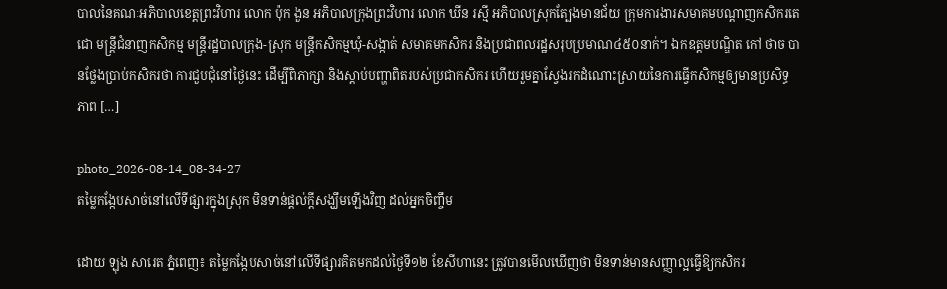បាលនៃគណៈអភិបាលខេត្តព្រះវិហារ លោក ប៉ុក ងួន អភិបាលក្រុងព្រះវិហារ លោក ឃីន រស្មី អភិបាលស្រុកត្បែងមានជ័យ ក្រុមការងារសមាគមបណ្តាញកសិករតេជោ មន្ត្រីជំនាញកសិកម្ម មន្ត្រីរដ្ឋបាលក្រុង-ស្រុក មន្ត្រីកសិកម្មឃុំ-សង្កាត់ សមាគមកសិករ និងប្រជាពលរដ្ឋសរុបប្រមាណ៤៥០នាក់។ ឯកឧត្តមបណ្ឌិត កៅ ថាច បានថ្លែងប្រាប់កសិករថា ការជួបជុំនៅថ្ងៃនេះ ដើម្បីពិភាក្សា និងស្តាប់បញ្ហាពិតរបស់ប្រជាកសិករ ហើយរួមគ្នាស្វែងរកដំណោះស្រាយនៃការធ្វើកសិកម្មឲ្យមានប្រសិទ្ធភាព […]

photo_2026-08-14_08-34-27
តម្លៃកង្កែបសាច់នៅលើទីផ្សារក្នុងស្រុក មិនទាន់ផ្តល់ក្តីសង្ឃឹមឡើងវិញ ដល់អ្នកចិញ្ចឹម

ដោយ ឡុង សារេត ភ្នំពេញ៖ តម្លៃកង្កែបសាច់នៅលើទីផ្សារគិតមកដល់ថ្ងៃទី១២ ខែសីហានេះ ត្រូវបានមើលឃើញថា មិនទាន់មានសញ្ញាល្អធ្វើឱ្យកសិករ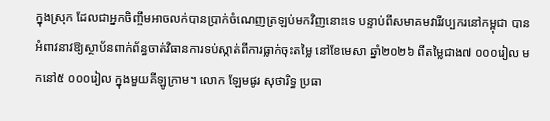ក្នុងស្រុក ដែលជាអ្នកចិញ្ចឹមអាចលក់បានប្រាក់ចំណេញត្រឡប់មកវិញនោះទេ បន្ទាប់ពីសមាគមវារីវប្បករនៅកម្ពុជា បានអំពាវនាវឱ្យស្ថាប័នពាក់ព័ន្ធចាត់វិធានការទប់ស្កាត់ពីការធ្លាក់ចុះតម្លៃ នៅខែមេសា ឆ្នាំ២០២៦ ពីតម្លៃជាង៧ ០០០រៀល មកនៅ៥ ០០០រៀល ក្នុងមួយគីឡូក្រាម។ លោក ឡែមផូរ សុថារិទ្ធ ប្រធា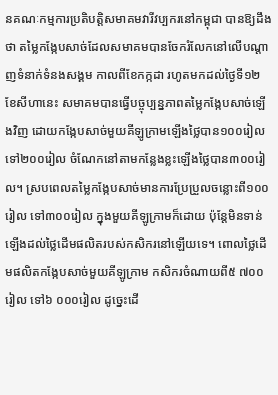នគណៈកម្មការប្រតិបត្តិសមាគមវារីវប្បករនៅកម្ពុជា បានឱ្យដឹងថា តម្លៃកង្កែបសាច់ដែលសមាគមបានចែករំលែកនៅលើបណ្តាញទំនាក់ទំនងសង្គម កាលពីខែកក្កដា រហូតមកដល់ថ្ងៃទី១២ ខែសីហានេះ សមាគមបានធ្វើបច្ចុប្បន្នភាពតម្លៃកង្កែបសាច់ឡើងវិញ ដោយកង្កែបសាច់មួយគីឡូក្រាមឡើងថ្លៃបាន១០០រៀល ទៅ២០០រៀល ចំណែកនៅតាមកន្លែងខ្លះឡើងថ្លៃបាន៣០០រៀល។ ស្របពេលតម្លៃកង្កែបសាច់មានការប្រែប្រួលចន្លោះពី១០០រៀល ទៅ៣០០រៀល ក្នុងមួយគីឡូក្រាមក៏ដោយ ប៉ុន្តែមិនទាន់ឡើងដល់ថ្លៃដើមផលិតរបស់កសិករនៅឡើយទេ។ ពោលថ្លៃដើមផលិតកង្កែបសាច់មួយគីឡូក្រាម កសិករចំណាយពី៥ ៧០០រៀល ទៅ៦ ០០០រៀល ដូច្នេះដើ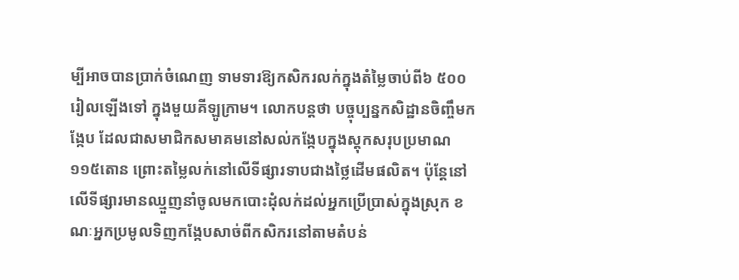ម្បីអាចបានប្រាក់ចំណេញ ទាមទារឱ្យកសិករលក់ក្នុងតំម្លៃចាប់ពី៦ ៥០០រៀលឡើងទៅ ក្នុងមួយគីឡូក្រាម។ លោកបន្តថា បច្ចុប្បន្នកសិដ្ឋានចិញ្ចឹមកង្កែប ដែលជាសមាជិកសមាគមនៅសល់កង្កែបក្នុងស្តុកសរុបប្រមាណ១១៥តោន ព្រោះតម្លៃលក់នៅលើទីផ្សារទាបជាងថ្លៃដើមផលិត។ ប៉ុន្តែនៅលើទីផ្សារមានឈ្មួញនាំចូលមកបោះដុំលក់ដល់អ្នកប្រើប្រាស់ក្នុងស្រុក ខណៈអ្នកប្រមូលទិញកង្កែបសាច់ពីកសិករនៅតាមតំបន់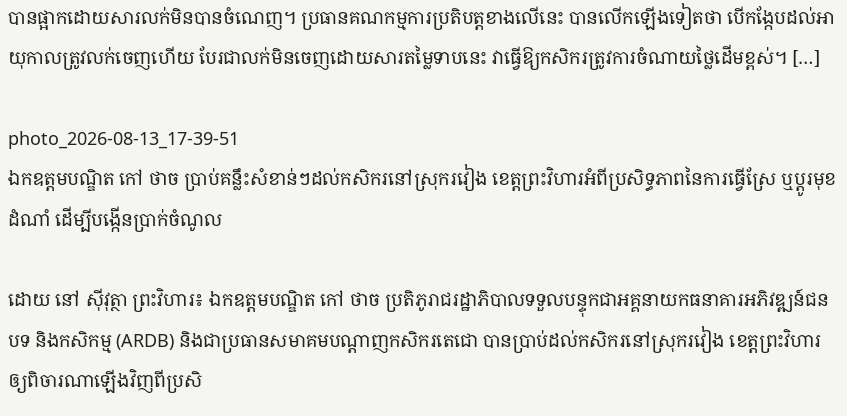បានផ្អាកដោយសារលក់មិនបានចំណេញ។ ប្រធានគណកម្មការប្រតិបត្តខាងលើនេះ បានលើកឡើងទៀតថា បើកង្កែបដល់អាយុកាលត្រូវលក់ចេញហើយ បែរជាលក់មិនចេញដោយសារតម្លៃទាបនេះ វាធ្វើឱ្យកសិករត្រូវការចំណាយថ្លៃដើមខ្ពស់។ […]

photo_2026-08-13_17-39-51
ឯកឧត្តមបណ្ឌិត កៅ ថាច ប្រាប់គន្លឹះសំខាន់ៗដល់កសិករនៅស្រុករវៀង ខេត្តព្រះវិហារអំពីប្រសិទ្ធភាពនៃការធ្វើស្រែ ឬប្តូរមុខដំណាំ ដើម្បីបង្កើនប្រាក់ចំណូល

ដោយ នៅ ស៊ីវុត្ថា ព្រះវិហារ៖ ឯកឧត្តមបណ្ឌិត កៅ ថាច ប្រតិភូរាជរដ្ឋាភិបាលទទួលបន្ទុកជាអគ្គនាយកធនាគារអភិវឌ្ឍន៍ជនបទ និងកសិកម្ម (ARDB) និងជាប្រធានសមាគមបណ្តាញកសិករតេជោ បានប្រាប់ដល់កសិករនៅស្រុករវៀង ខេត្តព្រះវិហារឲ្យពិចារណាឡើងវិញពីប្រសិ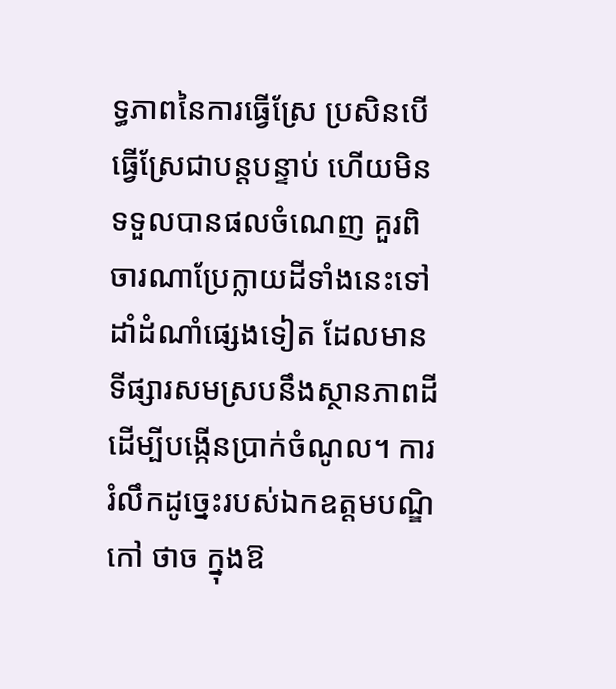ទ្ធភាពនៃការធ្វើស្រែ ប្រសិនបើធ្វើស្រែជាបន្តបន្ទាប់ ហើយមិនទទួលបានផលចំណេញ គួរពិចារណាប្រែក្លាយដីទាំងនេះទៅដាំដំណាំផ្សេងទៀត ដែលមានទីផ្សារសមស្របនឹងស្ថានភាពដី ដើម្បីបង្កើនប្រាក់ចំណូល។ ការរំលឹកដូច្នេះរបស់ឯកឧត្តមបណ្ឌិ កៅ ថាច ក្នុងឱ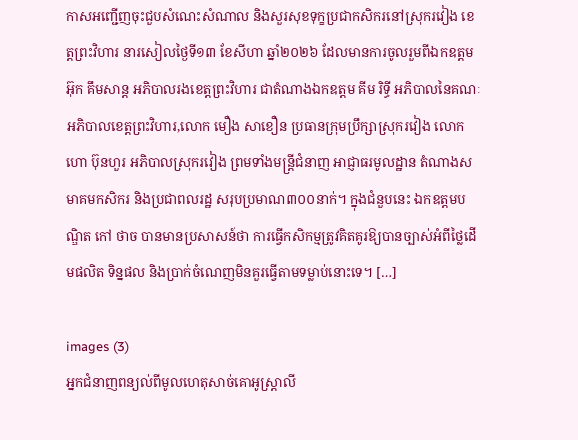កាសអញ្ជើញចុះជួបសំណេះសំណាល និងសួរសុខទុក្ខប្រជាកសិករនៅស្រុករវៀង ខេត្តព្រះវិហារ នារសៀលថ្ងៃទី១៣ ខែសីហា ឆ្នាំ២០២៦ ដែលមានការចូលរួមពីឯកឧត្តម អ៊ុក គឹមសាន្ត អភិបាលរងខេត្តព្រះវិហារ ជាតំណាងឯកឧត្តម គីម រិទ្ធី អភិបាលនៃគណៈអភិបាលខេត្តព្រះវិហារ,លោក មឿង សាខឿន ប្រធានក្រុមប្រឹក្សាស្រុករវៀង លោក ហោ ប៊ុនហួរ អភិបាលស្រុករវៀង ព្រមទាំងមន្ត្រីជំនាញ អាជ្ញាធរមូលដ្ឋាន តំណាងសមាគមកសិករ និងប្រជាពលរដ្ឋ សរុបប្រមាណ៣០០នាក់។ ក្នុងជំនួបនេះ ឯកឧត្តមបណ្ឌិត កៅ ថាច បានមានប្រសាសន៍ថា ការធ្វើកសិកម្មត្រូវគិតគូរឱ្យបានច្បាស់អំពីថ្លៃដើមផលិត ទិន្នផល និងប្រាក់ចំណេញមិនគួរធ្វើតាមទម្លាប់នោះទេ។ […]

images (3)
អ្នកជំនាញពន្យល់ពីមូលហេតុសាច់គោអូស្ត្រាលី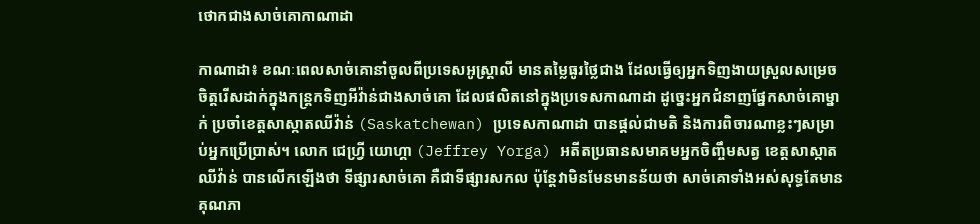ថោកជាងសាច់គោកាណាដា

កាណាដា៖ ខណៈពេលសាច់គោនាំចូលពីប្រទេសអូស្ត្រាលី មានតម្លៃធូរថ្លៃជាង ដែលធ្វើឲ្យអ្នកទិញងាយស្រួលសម្រេចចិត្តរើសដាក់ក្នុងកន្ត្រកទិញអីវ៉ាន់ជាងសាច់គោ ដែលផលិតនៅក្នុងប្រទេសកាណាដា ដូច្នេះអ្នកជំនាញផ្នែកសាច់គោម្នាក់ ប្រចាំខេត្តសាស្កាតឈីវ៉ាន់ (Saskatchewan) ប្រទេសកាណាដា បានផ្តល់ជាមតិ និងការពិចារណាខ្លះៗសម្រាប់អ្នកប្រើប្រាស់។ លោក ជេហ្វ្រី យោហ្គា (Jeffrey Yorga) អតីតប្រធានសមាគមអ្នកចិញ្ចឹមសត្វ ខេត្តសាស្កាតឈីវ៉ាន់ បានលើកឡើងថា ទីផ្សារសាច់គោ គឺជាទីផ្សារសកល ប៉ុន្តែវាមិនមែនមានន័យថា សាច់គោទាំងអស់សុទ្ធតែមានគុណភា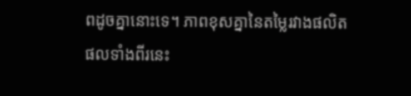ពដូចគ្នានោះទេ។ ភាពខុសគ្នានៃតម្លៃរវាងផលិតផលទាំងពីរនេះ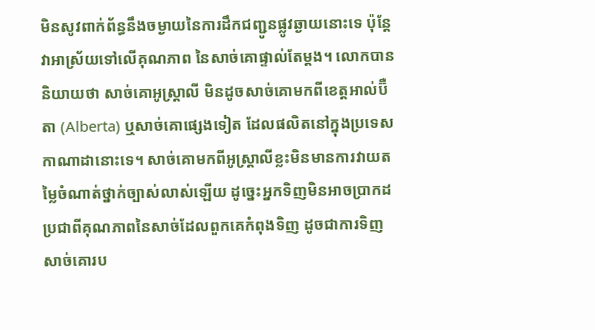មិនសូវពាក់ព័ន្ធនឹងចម្ងាយនៃការដឹកជញ្ជូនផ្លូវឆ្ងាយនោះទេ ប៉ុន្តែវាអាស្រ័យទៅលើគុណភាព នៃសាច់គោផ្ទាល់តែម្តង។ លោកបាននិយាយថា សាច់គោអូស្ត្រាលី មិនដូចសាច់គោមកពីខេត្តអាល់ប៊ឺតា (Alberta) ឬសាច់គោផ្សេងទៀត ដែលផលិតនៅក្នុងប្រទេសកាណាដានោះទេ។ សាច់គោមកពីអូស្ត្រាលីខ្លះមិនមានការវាយតម្លៃចំណាត់ថ្នាក់ច្បាស់លាស់ឡើយ ដូច្នេះអ្នកទិញមិនអាចប្រាកដប្រជាពីគុណភាពនៃសាច់ដែលពួកគេកំពុងទិញ ដូចជាការទិញសាច់គោរប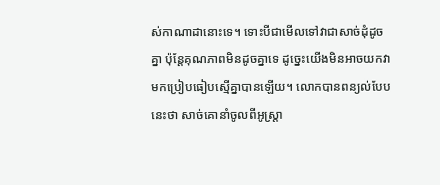ស់កាណាដានោះទេ។ ទោះបីជាមើលទៅវាជាសាច់ដុំដូចគ្នា ប៉ុន្តែគុណភាពមិនដូចគ្នាទេ ដូច្នេះយើងមិនអាចយកវាមកប្រៀបធៀបស្មើគ្នាបានឡើយ។ លោកបានពន្យល់បែបនេះថា សាច់គោនាំចូលពីអូស្ត្រា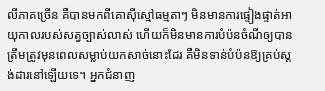លីភាគច្រើន គឺបានមកពីគោស៊ីស្មៅធម្មតាៗ មិនមានការផ្ទៀងផ្ទាត់អាយុកាលរបស់សត្វច្បាស់លាស់ ហើយក៏មិនមានការបំប៉នចំណីឲ្យបានត្រឹមត្រូវមុនពេលសម្លាប់យកសាច់នោះដែរ គឺមិនទាន់បំប៉នឱ្យគ្រប់ស្តង់ដារនៅឡើយទេ។ អ្នកជំនាញ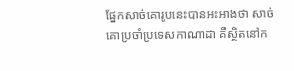ផ្នែកសាច់គោរូបនេះបានអះអាងថា សាច់គោប្រចាំប្រទេសកាណាដា គឺស្ថិតនៅក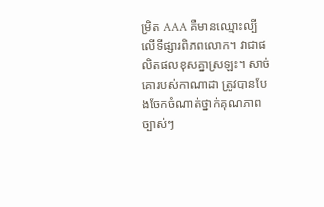ម្រិត AAA គឺមានឈ្មោះល្បីលើទីផ្សារពិភពលោក។ វាជាផលិតផលខុសគ្នាស្រឡះ។ សាច់គោរបស់កាណាដា ត្រូវបានបែងចែកចំណាត់ថ្នាក់គុណភាពច្បាស់ៗ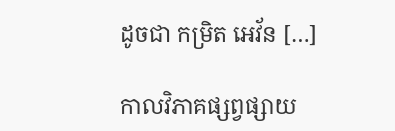ដូចជា កម្រិត អេវ័ន […]

កាលវិភាគផ្សព្វផ្សាយ